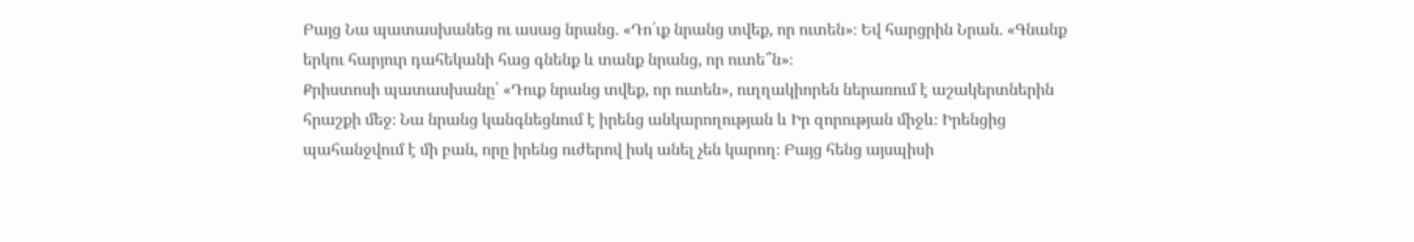Բայց Նա պատասխանեց ու ասաց նրանց. «Դո՛ւք նրանց տվեք, որ ուտեն»։ Եվ հարցրին Նրան. «Գնանք երկու հարյուր դահեկանի հաց գնենք և տանք նրանց, որ ուտե՞ն»։
Քրիստոսի պատասխանը՝ «Դուք նրանց տվեք, որ ուտեն», ուղղակիորեն ներառում է աշակերտներին հրաշքի մեջ։ Նա նրանց կանգնեցնում է իրենց անկարողության և Իր զորության միջև։ Իրենցից պահանջվում է մի բան, որը իրենց ուժերով իսկ անել չեն կարող։ Բայց հենց այսպիսի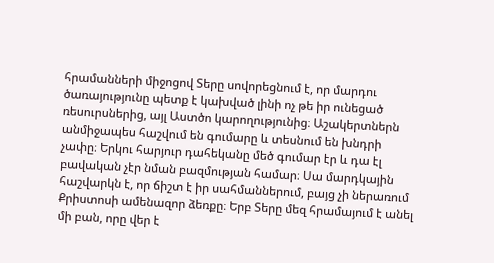հրամանների միջոցով Տերը սովորեցնում է, որ մարդու ծառայությունը պետք է կախված լինի ոչ թե իր ունեցած ռեսուրսներից, այլ Աստծո կարողությունից։ Աշակերտներն անմիջապես հաշվում են գումարը և տեսնում են խնդրի չափը։ Երկու հարյուր դահեկանը մեծ գումար էր և դա էլ բավական չէր նման բազմության համար։ Սա մարդկային հաշվարկն է, որ ճիշտ է իր սահմաններում, բայց չի ներառում Քրիստոսի ամենազոր ձեռքը։ Երբ Տերը մեզ հրամայում է անել մի բան, որը վեր է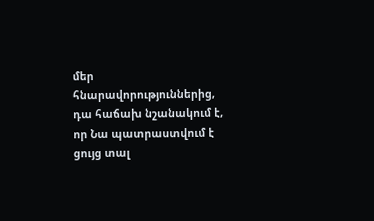մեր հնարավորություններից, դա հաճախ նշանակում է, որ Նա պատրաստվում է ցույց տալ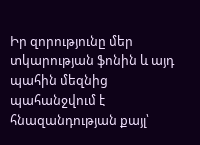Իր զորությունը մեր տկարության ֆոնին և այդ պահին մեզնից պահանջվում է հնազանդության քայլ՝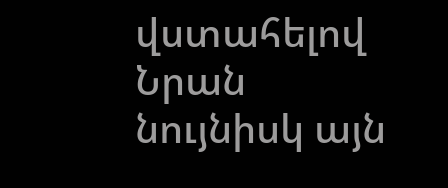վստահելով Նրան նույնիսկ այն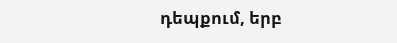դեպքում, երբ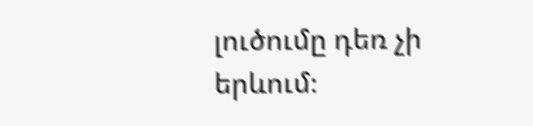լուծումը դեռ չի երևում։